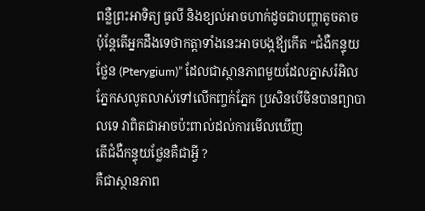ពន្លឺព្រះអាទិត្យ ធូលី និងខ្យល់អាចហាក់ដូចជាបញ្ហាតូចតាច ប៉ុន្តែតើអ្នកដឹងទេថាកត្តាទាំងនេះអាចបង្កឪ្យកើត “ជំងឺកន្ទុយថ្លែន (Pterygium)” ដែលជាស្ថានភាពមួយដែលភ្នាសរំអិលភ្នែកសលូតលាស់ទៅលើកញ្ចក់ភ្នែក ប្រសិនបើមិនបានព្យាបាលទេ វាពិតជាអាចប៉ះពាល់ដល់ការមើលឃើញ
តើជំងឺកន្ទុយថ្លែនគឺជាអ្វី ?
គឺជាស្ថានភាព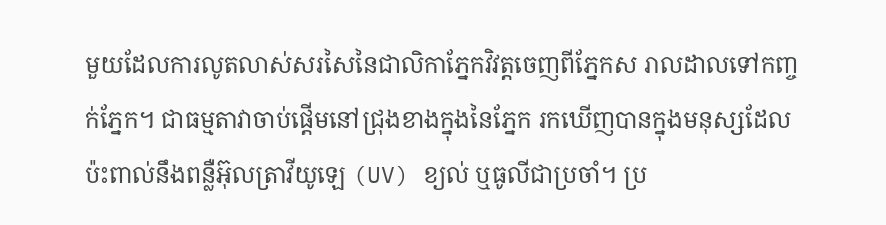មួយដែលការលូតលាស់សរសៃនៃជាលិកាភ្នែកវិវត្តចេញពីភ្នែកស រាលដាលទៅកញ្ចក់ភ្នែក។ ជាធម្មតាវាចាប់ផ្តើមនៅជ្រុងខាងក្នុងនៃភ្នែក រកឃើញបានក្នុងមនុស្សដែលប៉ះពាល់នឹងពន្លឺអ៊ុលត្រាវីយូឡេ (UV) ខ្យល់ ឬធូលីជាប្រចាំ។ ប្រ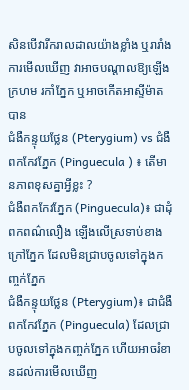សិនបើវារីករាលដាលយ៉ាងខ្លាំង ឬរារាំងការមើលឃើញ វាអាចបណ្តាលឱ្យឡើងក្រហម រកាំភ្នែក ឬអាចកើតអាស្ទីម៉ាតបាន
ជំងឺកន្ទុយថ្លែន (Pterygium) vs ជំងឺពកកែវភ្នែក (Pinguecula ) ៖ តើមានភាពខុសគ្នាអ្វីខ្លះ ?
ជំងឺពកកែវភ្នែក (Pinguecula)៖ ជាដុំពកពណ៌លឿង ឡើងលើស្រទាប់ខាងក្រៅភ្នែក ដែលមិនជ្រាបចូលទៅក្នុងកញ្ចក់ភ្នែក
ជំងឺកន្ទុយថ្លែន (Pterygium)៖ ជាជំងឺពកកែវភ្នែក (Pinguecula) ដែលជ្រាបចូលទៅក្នុងកញ្ចក់ភ្នែក ហើយអាចរំខានដល់ការមើលឃើញ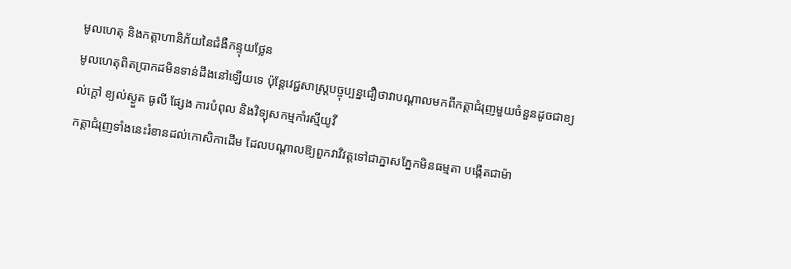មូលហេតុ និងកត្តាហានិភ័យនៃជំងឺកន្ទុយថ្លែន
មូលហេតុពិតប្រាកដមិនទាន់ដឹងនៅឡើយទេ ប៉ុន្តែវេជ្ជសាស្ត្របច្ចុប្បន្នជឿថាវាបណ្តាលមកពីកត្តាជំរុញមួយចំនួនដូចជាខ្យល់ក្តៅ ខ្យល់ស្ងួត ធូលី ផ្សែង ការបំពុល និងវិទ្យុសកម្មកាំរស្មីយូវី
កត្តាជំរុញទាំងនេះរំខានដល់កោសិកាដើម ដែលបណ្តាលឱ្យពួកវាវិវត្តទៅជាភ្នាសភ្នែកមិនធម្មតា បង្កើតជាម៉ា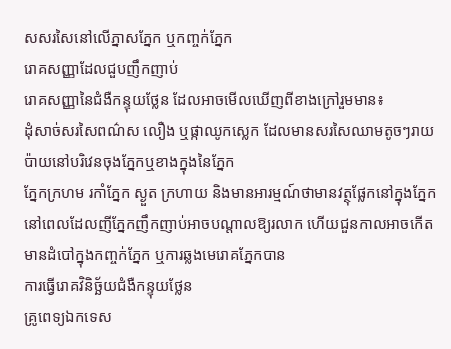សសរសៃនៅលើភ្នាសភ្នែក ឬកញ្ចក់ភ្នែក
រោគសញ្ញាដែលជួបញឹកញាប់
រោគសញ្ញានៃជំងឺកន្ទុយថ្លែន ដែលអាចមើលឃើញពីខាងក្រៅរួមមាន៖
ដុំសាច់សរសៃពណ៌ស លឿង ឬផ្កាឈូកស្លេក ដែលមានសរសៃឈាមតូចៗរាយប៉ាយនៅបរិវេនចុងភ្នែកឬខាងក្នុងនៃភ្នែក
ភ្នែកក្រហម រកាំភ្នែក ស្ងួត ក្រហាយ និងមានអារម្មណ៍ថាមានវត្ថុផ្លែកនៅក្នុងភ្នែក
នៅពេលដែលញីភ្នែកញឹកញាប់អាចបណ្តាលឱ្យរលាក ហើយជួនកាលអាចកើតមានដំបៅក្នុងកញ្ចក់ភ្នែក ឬការឆ្លងមេរោគភ្នែកបាន
ការធ្វើរោគវិនិច្ឆ័យជំងឺកន្ទុយថ្លែន
គ្រូពេទ្យឯកទេស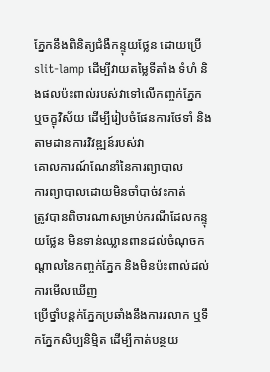ភ្នែកនឹងពិនិត្យជំងឺកន្ទុយថ្លែន ដោយប្រើ slit-lamp ដើម្បីវាយតម្លៃទីតាំង ទំហំ និងផលប៉ះពាល់របស់វាទៅលើកញ្ចក់ភ្នែក ឬចក្ខុវិស័យ ដើម្បីរៀបចំផែនការថែទាំ និងតាមដានការវិវឌ្ឍន៍របស់វា
គោលការណ៍ណែនាំនៃការព្យាបាល
ការព្យាបាលដោយមិនចាំបាច់វះកាត់
ត្រូវបានពិចារណាសម្រាប់ករណីដែលកន្ទុយថ្លែន មិនទាន់ឈ្លានពានដល់ចំណុចកណ្តាលនៃកញ្ចក់ភ្នែក និងមិនប៉ះពាល់ដល់ការមើលឃើញ
ប្រើថ្នាំបន្ដក់ភ្នែកប្រឆាំងនឹងការរលាក ឬទឹកភ្នែកសិប្បនិម្មិត ដើម្បីកាត់បន្ថយ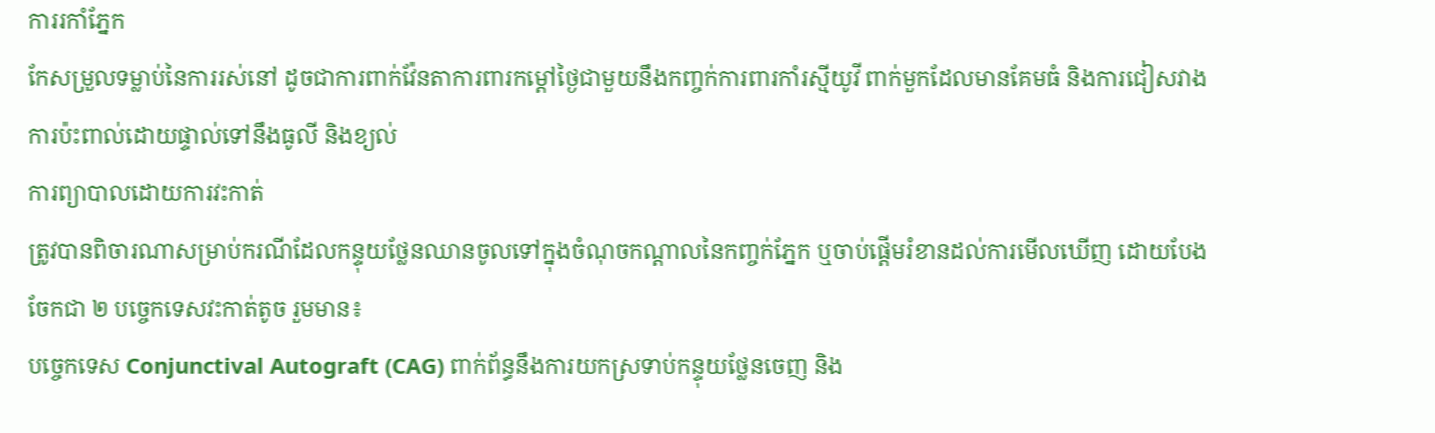ការរកាំភ្នែក
កែសម្រួលទម្លាប់នៃការរស់នៅ ដូចជាការពាក់វ៉ែនតាការពារកម្តៅថ្ងៃជាមួយនឹងកញ្ចក់ការពារកាំរស្មីយូវី ពាក់មួកដែលមានគែមធំ និងការជៀសវាងការប៉ះពាល់ដោយផ្ទាល់ទៅនឹងធូលី និងខ្យល់
ការព្យាបាលដោយការវះកាត់
ត្រូវបានពិចារណាសម្រាប់ករណីដែលកន្ទុយថ្លែនឈានចូលទៅក្នុងចំណុចកណ្តាលនៃកញ្ចក់ភ្នែក ឬចាប់ផ្តើមរំខានដល់ការមើលឃើញ ដោយបែងចែកជា ២ បច្ចេកទេសវះកាត់តូច រួមមាន៖
បច្ចេកទេស Conjunctival Autograft (CAG) ពាក់ព័ន្ធនឹងការយកស្រទាប់កន្ទុយថ្លែនចេញ និង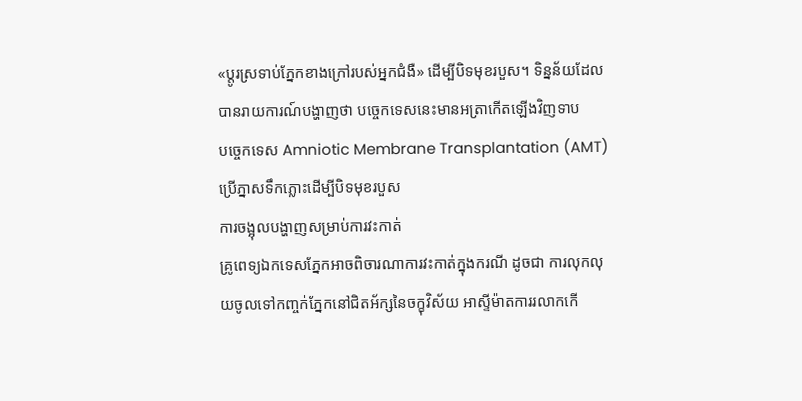«ប្តូរស្រទាប់ភ្នែកខាងក្រៅរបស់អ្នកជំងឺ» ដើម្បីបិទមុខរបួស។ ទិន្នន័យដែលបានរាយការណ៍បង្ហាញថា បច្ចេកទេសនេះមានអត្រាកើតឡើងវិញទាប
បច្ចេកទេស Amniotic Membrane Transplantation (AMT) ប្រើភ្នាសទឹកភ្លោះដើម្បីបិទមុខរបួស
ការចង្អុលបង្ហាញសម្រាប់ការវះកាត់
គ្រូពេទ្យឯកទេសភ្នែកអាចពិចារណាការវះកាត់ក្នុងករណី ដូចជា ការលុកលុយចូលទៅកញ្ចក់ភ្នែកនៅជិតអ័ក្សនៃចក្ខុវិស័យ អាស្ទីម៉ាតការរលាកកើ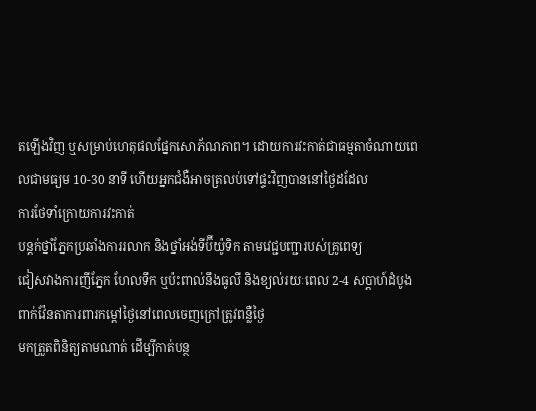តឡើងវិញ ឬសម្រាប់ហេតុផលផ្នែកសោភ័ណភាព។ ដោយការវះកាត់ជាធម្មតាចំណាយពេលជាមធ្យម 10-30 នាទី ហើយអ្នកជំងឺអាចត្រលប់ទៅផ្ទះវិញបាននៅថ្ងៃដដែល
ការថែទាំក្រោយការវះកាត់
បន្តក់ថ្នាំភ្នែកប្រឆាំងការរលាក និងថ្នាំអង់ទីប៊ីយ៉ូទិក តាមវេជ្ជបញ្ជារបស់គ្រូពេទ្យ
ជៀសវាងការញីភ្នែក ហែលទឹក ឬប៉ះពាល់នឹងធូលី និងខ្យល់រយៈពេល 2-4 សប្តាហ៍ដំបូង
ពាក់វ៉ែនតាការពារកម្ដៅថ្ងៃនៅពេលចេញក្រៅត្រូវពន្លឺថ្ងៃ
មកត្រួតពិនិត្យតាមណាត់ ដើម្បីកាត់បន្ថ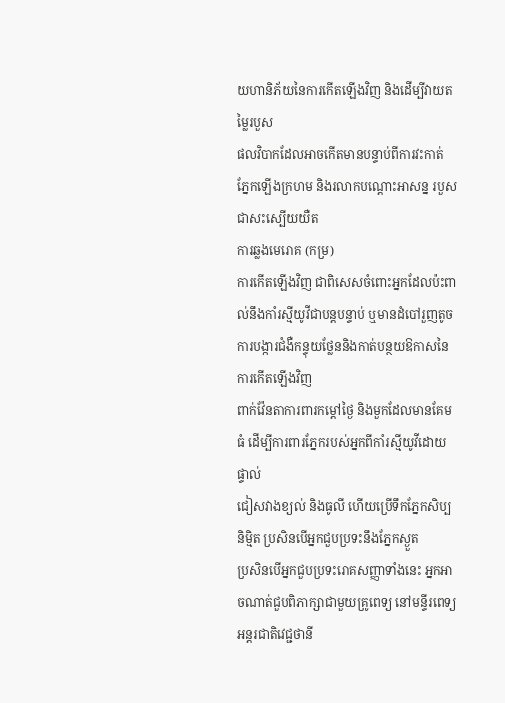យហានិភ័យនៃការកើតឡើងវិញ និងដើម្បីវាយតម្លៃរបួស
ផលវិបាកដែលអាចកើតមានបន្ទាប់ពីការវះកាត់
ភ្នែកឡើងក្រហម និងរលាកបណ្ដោះអាសន្ន របួសជាសះស្បើយយឺត
ការឆ្លងមេរោគ (កម្រ)
ការកើតឡើងវិញ ជាពិសេសចំពោះអ្នកដែលប៉ះពាល់នឹងកាំរស្មីយូវីជាបន្តបន្ទាប់ ឬមានដំបៅរួញតូច
ការបង្ការជំងឺកន្ទុយថ្លែននិងកាត់បន្ថយឱកាសនៃការកើតឡើងវិញ
ពាក់វ៉ែនតាការពារកម្ដៅថ្ងៃ និងមួកដែលមានគែមធំ ដើម្បីការពារភ្នែករបស់អ្នកពីកាំរស្មីយូវីដោយផ្ទាល់
ជៀសវាងខ្យល់ និងធូលី ហើយប្រើទឹកភ្នែកសិប្បនិម្មិត ប្រសិនបើអ្នកជួបប្រទះនឹងភ្នែកស្ងួត
ប្រសិនបើអ្នកជួបប្រទះរោគសញ្ញាទាំងនេះ អ្នកអាចណាត់ជួបពិភាក្សាជាមួយគ្រូពេទ្យ នៅមន្ទីរពេទ្យអន្តរជាតិវេជ្ជថានី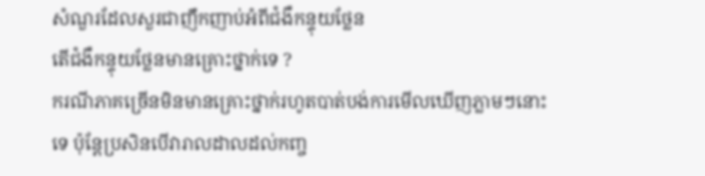សំណួរដែលសួរជាញឹកញាប់អំពីជំងឺកន្ទុយថ្លែន
តើជំងឺកន្ទុយថ្លែនមានគ្រោះថ្នាក់ទេ ?
ករណីភាគច្រើនមិនមានគ្រោះថ្នាក់រហូតបាត់បង់ការមើលឃើញភ្លាមៗនោះទេ ប៉ុន្តែប្រសិនបើវារាលដាលដល់កញ្ច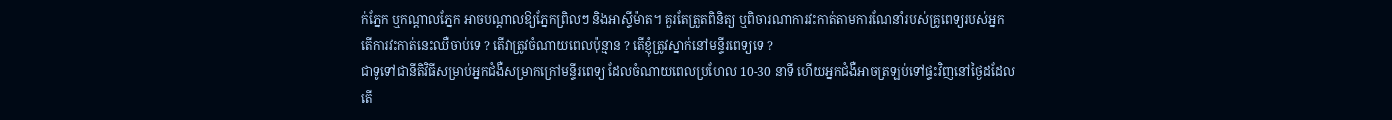ក់ភ្នែក ឬកណ្តាលភ្នែក អាចបណ្តាលឱ្យភ្នែកព្រិលៗ និងអាស្ទីម៉ាត។ គួរតែត្រួតពិនិត្យ ឬពិចារណាការវះកាត់តាមការណែនាំរបស់គ្រូពេទ្យរបស់អ្នក
តើការវះកាត់នេះឈឺចាប់ទេ ? តើវាត្រូវចំណាយពេលប៉ុន្មាន ? តើខ្ញុំត្រូវស្នាក់នៅមន្ទីរពេទ្យទេ ?
ជាទូទៅជានីតិវិធីសម្រាប់អ្នកជំងឺសម្រាកក្រៅមន្ទីរពេទ្យ ដែលចំណាយពេលប្រហែល 10-30 នាទី ហើយអ្នកជំងឺអាចត្រឡប់ទៅផ្ទះវិញនៅថ្ងៃដដែល
តើ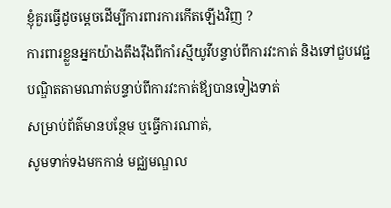ខ្ញុំគួរធ្វើដូចម្តេចដើម្បីការពារការកើតឡើងវិញ ?
ការពារខ្លួនអ្នកយ៉ាងតឹងរ៉ឹងពីកាំរស្មីយូវីបន្ទាប់ពីការវះកាត់ និងទៅជួបវេជ្ជបណ្ឌិតតាមណាត់បន្ទាប់ពីការវះកាត់ឪ្យបានទៀងទាត់
សម្រាប់ព័ត៌មានបន្ថែម ឬធ្វើការណាត់,
សូមទាក់ទងមកកាន់ មជ្ឈមណ្ឌល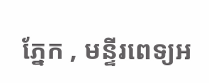ភ្នែក , មន្ទីរពេទ្យអ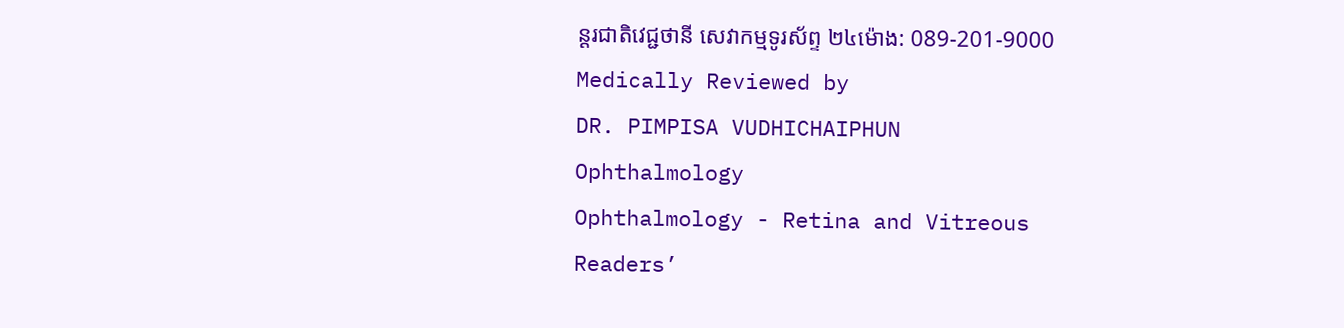ន្ដរជាតិវេជ្ជថានី សេវាកម្មទូរស័ព្ទ ២៤ម៉ោង: 089-201-9000
Medically Reviewed by
DR. PIMPISA VUDHICHAIPHUN
Ophthalmology
Ophthalmology - Retina and Vitreous
Readers’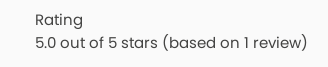Rating
5.0 out of 5 stars (based on 1 review)